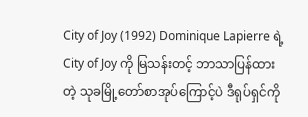City of Joy (1992) Dominique Lapierre ရဲ့ City of Joy ကို မြသန်းတင့် ဘာသာပြန်ထားတဲ့ သုခမြို့တော်စာအုပ်ကြောင့်ပဲ ဒီရုပ်ရှင်ကို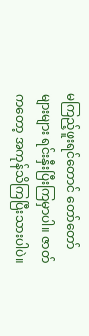မကြည့်ဖူးရင်တောင် တော်တော်များများ ရင်းနှီးပြီးကြမှာပါ။ ဇာတ်ကတော့ အကုန်သိကြပြီးသားပါပဲ။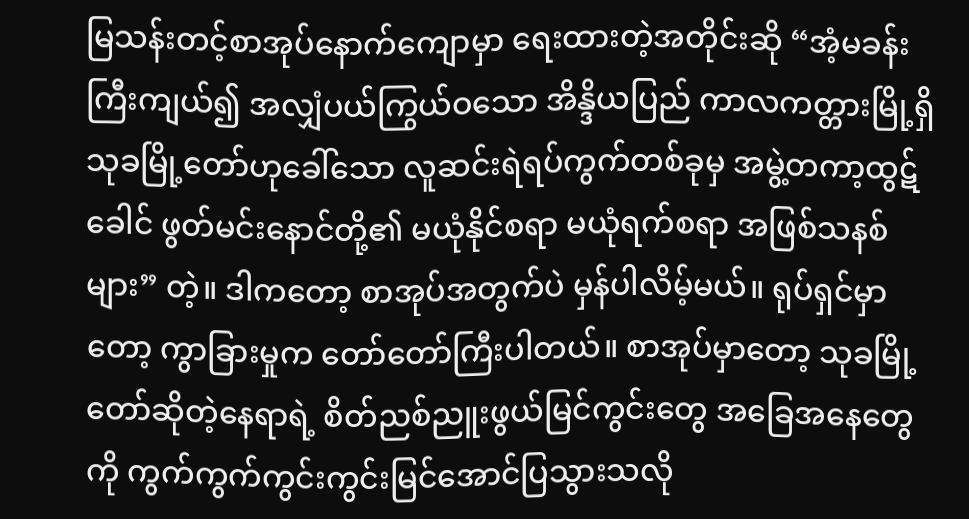မြသန်းတင့်စာအုပ်နောက်ကျောမှာ ရေးထားတဲ့အတိုင်းဆို “အံ့မခန်းကြီးကျယ်၍ အလျှံပယ်ကြွယ်ဝသော အိန္ဒိယပြည် ကာလကတ္တားမြို့ရှိ သုခမြို့တော်ဟုခေါ်သော လူဆင်းရဲရပ်ကွက်တစ်ခုမှ အမွဲ့တကာ့ထွဋ်ခေါင် ဖွတ်မင်းနောင်တို့၏ မယုံနိုင်စရာ မယုံရက်စရာ အဖြစ်သနစ်များ” တဲ့။ ဒါကတော့ စာအုပ်အတွက်ပဲ မှန်ပါလိမ့်မယ်။ ရုပ်ရှင်မှာတော့ ကွာခြားမှုက တော်တော်ကြီးပါတယ်။ စာအုပ်မှာတော့ သုခမြို့တော်ဆိုတဲ့နေရာရဲ့ စိတ်ညစ်ညူးဖွယ်မြင်ကွင်းတွေ အခြေအနေတွေကို ကွက်ကွက်ကွင်းကွင်းမြင်အောင်ပြသွားသလို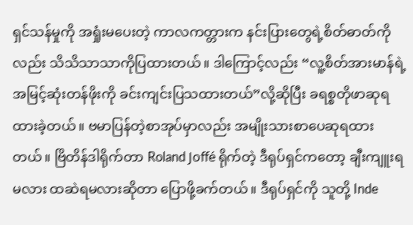ရှင်သန်မှုကို အရှုံးမပေးတဲ့ ကာလကတ္တားက နင်းပြားတွေရဲ့စိတ်ဓာတ်ကိုလည်း သိသိသာသာကိုပြထားတယ်။ ဒါကြောင့်လည်း “လူ့စိတ်အားမာန်ရဲ့အမြင့်ဆုံးတန်ဖိုးကို ခင်းကျင်းပြသထားတယ်”လို့ဆိုပြီး ခရစ္စတိုဖာဆုရထားခဲ့တယ်။ ဗမာပြန်တဲ့စာအုပ်မှာလည်း အမျိုးသားစာပေဆုရထားတယ်။ ဗြိတိန်ဒါရိုက်တာ Roland Joffé ရိုက်တဲ့ ဒီရုပ်ရှင်ကတော့ ချီးကျူးရမလား ထဆဲရမလားဆိုတာ ပြောဖို့ခက်တယ်။ ဒီရုပ်ရှင်ကို သူတို့ Inde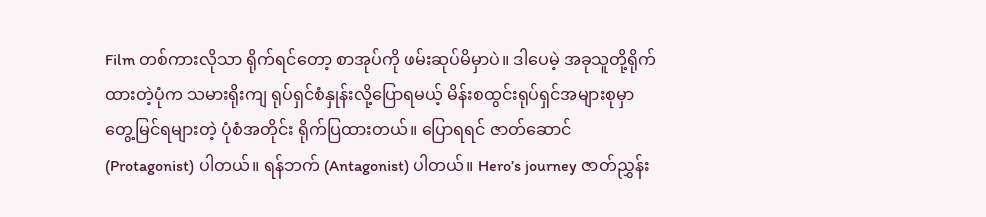Film တစ်ကားလိုသာ ရိုက်ရင်တော့ စာအုပ်ကို ဖမ်းဆုပ်မိမှာပဲ။ ဒါပေမဲ့ အခုသူတို့ရိုက်ထားတဲ့ပုံက သမားရိုးကျ ရုပ်ရှင်စံနှုန်းလို့ပြောရမယ့် မိန်းစထွင်းရုပ်ရှင်အများစုမှာ တွေ့မြင်ရများတဲ့ ပုံစံအတိုင်း ရိုက်ပြထားတယ်။ ပြောရရင် ဇာတ်ဆောင် (Protagonist) ပါတယ်။ ရန်ဘက် (Antagonist) ပါတယ်။ Hero’s journey ဇာတ်ညွှန်း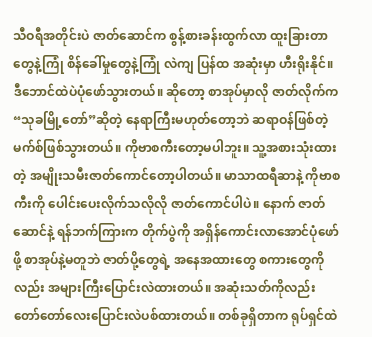သီဝရီအတိုင်းပဲ ဇာတ်ဆောင်က စွန့်စားခန်းထွက်လာ ထူးခြားတာတွေနဲ့ကြုံ စိန်ခေါ်မှုတွေနဲ့ကြုံ လဲကျ ပြန်ထ အဆုံးမှာ ဟီးရိုးနိုင်။ ဒီဘောင်ထဲပဲပုံဖော်သွားတယ်။ ဆိုတော့ စာအုပ်မှာလို ဇာတ်လိုက်က “သုခမြို့တော်”ဆိုတဲ့ နေရာကြီးမဟုတ်တော့ဘဲ ဆရာဝန်ဖြစ်တဲ့ မက်စ်ဖြစ်သွားတယ်။ ကိုဗာစကီးတော့မပါဘူး။ သူ့အစားသုံးထားတဲ့ အမျိုးသမီးဇာတ်ကောင်တော့ပါတယ်။ မာသာထရီဆာနဲ့ ကိုဗာစကီးကို ပေါင်းပေးလိုက်သလိုလို ဇာတ်ကောင်ပါပဲ။ နောက် ဇာတ်ဆောင်နဲ့ ရန်ဘက်ကြားက တိုက်ပွဲကို အရှိန်ကောင်းလာအောင်ပုံဖော်ဖို့ စာအုပ်နဲ့မတူဘဲ ဇာတ်ပို့တွေရဲ့ အနေအထားတွေ စကားတွေကိုလည်း အများကြီးပြောင်းလဲထားတယ်။ အဆုံးသတ်ကိုလည်း တော်တော်လေးပြောင်းလဲပစ်ထားတယ်။ တစ်ခုရှိတာက ရုပ်ရှင်ထဲ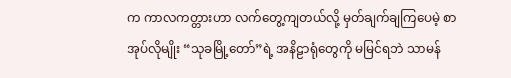က ကာလကတ္တားဟာ လက်တွေ့ကျတယ်လို့ မှတ်ချက်ချကြပေမဲ့ စာအုပ်လိုမျိုး “သုခမြို့တော်”ရဲ့ အနိဠာရုံတွေကို မမြင်ရဘဲ သာမန်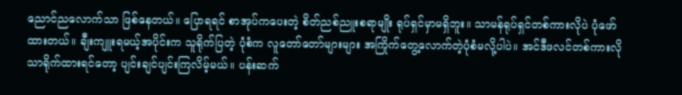ညောင်ညလောက်သာ ဖြစ်နေတယ်။ ပြောရရင် စာအုပ်ကပေးတဲ့ စိတ်ညစ်ညူးစရာမျိုး ရုပ်ရှင်မှာမရှိဘူး။ သာမန်ရုပ်ရှင်တစ်ကားလိုပဲ ပုံဖော်ထားတယ်။ ချီးကျူးရမယ့်အပိုင်းက သူရိုက်ပြတဲ့ ပုံစံက လူတော်တော်များများ အကြိုက်တွေ့လောက်တဲ့ပုံစံမလို့ပါပဲ။ အင်ဒီဖလင်တစ်ကားလိုသာရိုက်ထားရင်တော့ ပျင်းချင်ပျင်းကြလိမ့်မယ်။ ပန်းဆက်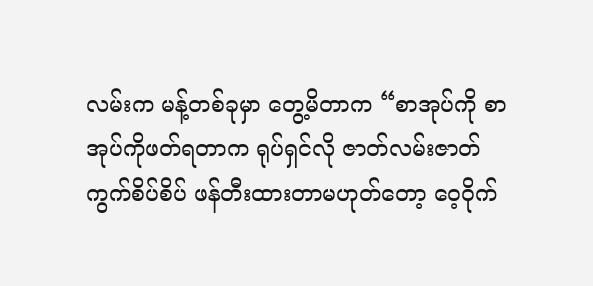လမ်းက မန့်တစ်ခုမှာ တွေ့မိတာက “စာအုပ်ကို စာအုပ်ကိုဖတ်ရတာက ရုပ်ရှင်လို ဇာတ်လမ်းဇာတ်ကွက်စိပ်စိပ် ဖန်တီးထားတာမဟုတ်တော့ ဝေ့ဝိုက်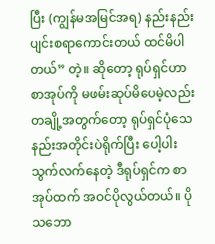ပြီး (ကျွန်မအမြင်အရ) နည်းနည်းပျင်းစရာကောင်းတယ် ထင်မိပါတယ်” တဲ့။ ဆိုတော့ ရုပ်ရှင်ဟာ စာအုပ်ကို မဖမ်းဆုပ်မိပေမဲ့လည်း တချို့အတွက်တော့ ရုပ်ရှင်ပုံသေနည်းအတိုင်းပဲရိုက်ပြီး ပေါ့ပါးသွက်လက်နေတဲ့ ဒီရုပ်ရှင်က စာအုပ်ထက် အဝင်ပိုလွယ်တယ်။ ပိုသဘော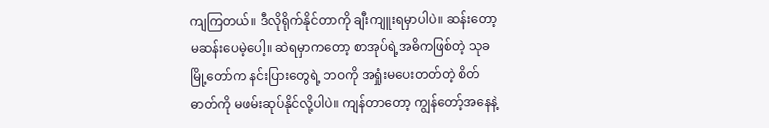ကျကြတယ်။ ဒီလိုရိုက်နိုင်တာကို ချီးကျူးရမှာပါပဲ။ ဆန်းတော့မဆန်းပေမဲ့ပေါ့။ ဆဲရမှာကတော့ စာအုပ်ရဲ့အဓိကဖြစ်တဲ့ သုခမြို့တော်က နင်းပြားတွေရဲ့ ဘဝကို အရှုံးမပေးတတ်တဲ့ စိတ်ဓာတ်ကို မဖမ်းဆုပ်နိုင်လို့ပါပဲ။ ကျန်တာတော့ ကျွန်တော့်အနေနဲ့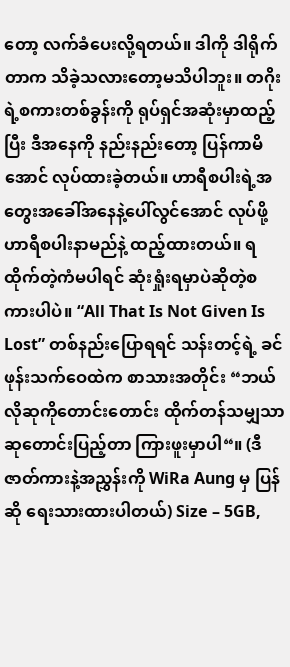တော့ လက်ခံပေးလို့ရတယ်။ ဒါကို ဒါရိုက်တာက သိခဲ့သလားတော့မသိပါဘူး။ တဂိုးရဲ့စကားတစ်ခွန်းကို ရုပ်ရှင်အဆုံးမှာထည့်ပြီး ဒီအနေကို နည်းနည်းတော့ ပြန်ကာမိအောင် လုပ်ထားခဲ့တယ်။ ဟာရီစပါးရဲ့အတွေးအခေါ်အနေနဲ့ပေါ်လွင်အောင် လုပ်ဖို့ ဟာရီစပါးနာမည်နဲ့ ထည့်ထားတယ်။ ရထိုက်တဲ့ကံမပါရင် ဆုံးရှုံးရမှာပဲဆိုတဲ့စကားပါပဲ။ “All That Is Not Given Is Lost” တစ်နည်းပြောရရင် သန်းတင့်ရဲ့ ခင်ဖုန်းသက်ဝေထဲက စာသားအတိုင်း “ဘယ်လိုဆုကိုတောင်းတောင်း ထိုက်တန်သမျှသာ ဆုတောင်းပြည့်တာ ကြားဖူးမှာပါ“။ (ဒီဇာတ်ကားနဲ့အညွှန်းကို WiRa Aung မှ ပြန်ဆို ရေးသားထားပါတယ်) Size – 5GB,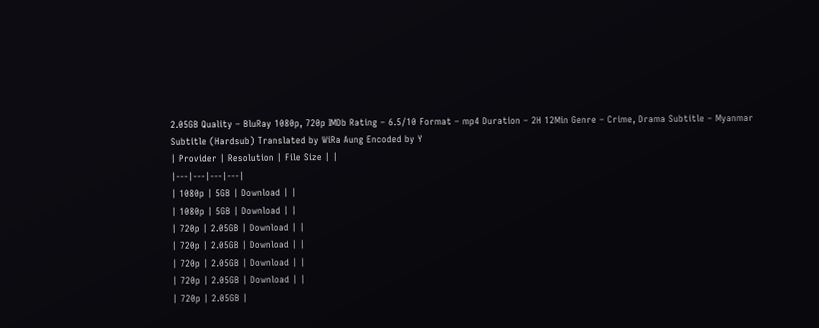2.05GB Quality – BluRay 1080p, 720p IMDb Rating – 6.5/10 Format – mp4 Duration – 2H 12Min Genre – Crime, Drama Subtitle – Myanmar Subtitle (Hardsub) Translated by WiRa Aung Encoded by Y
| Provider | Resolution | File Size | |
|---|---|---|---|
| 1080p | 5GB | Download | |
| 1080p | 5GB | Download | |
| 720p | 2.05GB | Download | |
| 720p | 2.05GB | Download | |
| 720p | 2.05GB | Download | |
| 720p | 2.05GB | Download | |
| 720p | 2.05GB |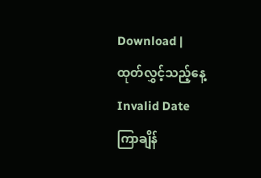Download |
ထုတ်လွှင့်သည့်နေ့
Invalid Date
ကြာချိန်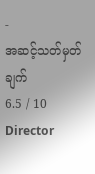-
အဆင့်သတ်မှတ်ချက်
6.5 / 10
Director